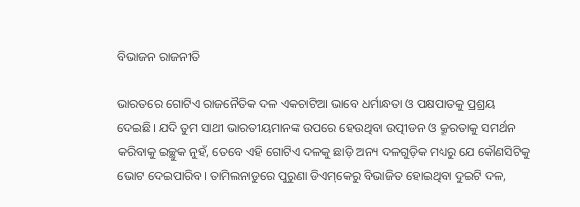ବିଭାଜନ ରାଜନୀତି

ଭାରତରେ ଗୋଟିଏ ରାଜନୈତିକ ଦଳ ଏକଚାଟିଆ ଭାବେ ଧର୍ମାନ୍ଧତା ଓ ପକ୍ଷପାତକୁ ପ୍ରଶ୍ରୟ ଦେଇଛି। ଯଦି ତୁମ ସାଥୀ ଭାରତୀୟମାନଙ୍କ ଉପରେ ହେଉଥିବା ଉତ୍ପୀଡନ ଓ କ୍ରୂରତାକୁ ସମର୍ଥନ କରିବାକୁ ଇଚ୍ଛୁକ ନୁହଁ, ତେବେ ଏହି ଗୋଟିଏ ଦଳକୁ ଛାଡ଼ି ଅନ୍ୟ ଦଳଗୁଡ଼ିକ ମଧ୍ୟରୁ ଯେ କୌଣସିଟିକୁ ଭୋଟ ଦେଇପାରିବ। ତାମିଲନାଡୁରେ ପୁରୁଣା ଡିଏମ୍‌କେରୁ ବିଭାଜିତ ହୋଇଥିବା ଦୁଇଟି ଦଳ,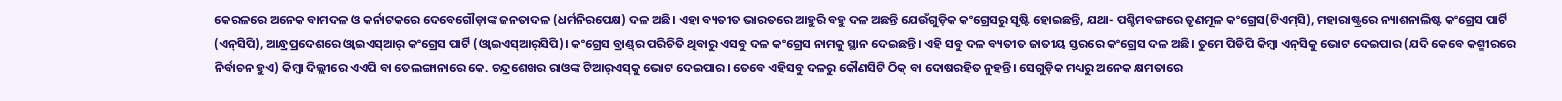କେରଳରେ ଅନେକ ବାମଦଳ ଓ କର୍ନାଟକରେ ଦେବେଗୌଡ଼ାଙ୍କ ଜନତାଦଳ (ଧର୍ମନିରପେକ୍ଷ) ଦଳ ଅଛି। ଏହା ବ୍ୟତୀତ ଭାରତରେ ଆହୁରି ବହୁ ଦଳ ଅଛନ୍ତି ଯେଉଁଗୁଡ଼ିକ କଂଗ୍ରେସରୁ ସୃଷ୍ଟି ହୋଇଛନ୍ତି, ଯଥା- ପଶ୍ଚିମବଙ୍ଗରେ ତୃଣମୂଳ କଂଗ୍ରେସ(ଟିଏମ୍‌ସି), ମହାରାଷ୍ଟ୍ରରେ ନ୍ୟାଶନାଲିଷ୍ଟ କଂଗ୍ରେସ ପାର୍ଟି (ଏନ୍‌ସିପି), ଆନ୍ଧ୍ରପ୍ରଦେଶରେ ଓ୍ବାଇଏସ୍‌ଆର୍‌ କଂଗ୍ରେସ ପାର୍ଟି (ଓ୍ବାଇଏସ୍‌ଆର୍‌ସିପି)। କଂଗ୍ରେସ ବ୍ରାଣ୍ଡ୍‌ର ପରିଚିତି ଥିବାରୁ ଏସବୁ ଦଳ କଂଗ୍ରେସ ନାମକୁ ସ୍ଥାନ ଦେଇଛନ୍ତି। ଏହି ସବୁ ଦଳ ବ୍ୟତୀତ ଜାତୀୟ ସ୍ତରରେ କଂଗ୍ରେସ ଦଳ ଅଛି। ତୁମେ ପିଡିପି କିମ୍ବା ଏନ୍‌ସିକୁ ଭୋଟ ଦେଇପାର (ଯଦି କେବେ କଶ୍ମୀରରେ ନିର୍ବାଚନ ହୁଏ) କିମ୍ବା ଦିଲ୍ଲୀରେ ଏଏପି ବା ତେଲଙ୍ଗାନାରେ କେ. ଚନ୍ଦ୍ରଶେଖର ରାଓଙ୍କ ଟିଆର୍‌ଏସ୍‌କୁ ଭୋଟ ଦେଇପାର। ତେବେ ଏହିସବୁ ଦଳରୁ କୌଣସିଟି ଠିକ୍‌ ବା ଦୋଷରହିତ ନୁହନ୍ତି। ସେଗୁଡ଼ିକ ମଧ୍ୟରୁ ଅନେକ କ୍ଷମତାରେ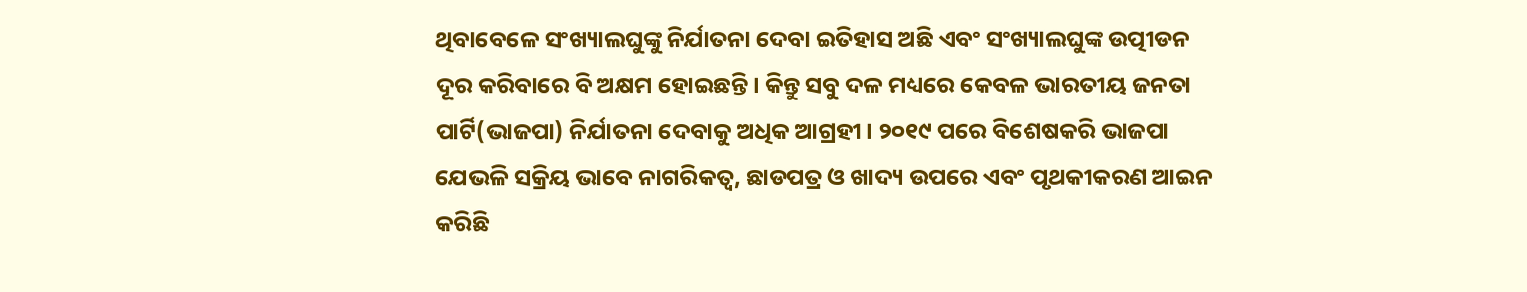ଥିବାବେଳେ ସଂଖ୍ୟାଲଘୁଙ୍କୁ ନିର୍ଯାତନା ଦେବା ଇତିହାସ ଅଛି ଏବଂ ସଂଖ୍ୟାଲଘୁଙ୍କ ଉତ୍ପୀଡନ ଦୂର କରିବାରେ ବି ଅକ୍ଷମ ହୋଇଛନ୍ତି। କିନ୍ତୁ ସବୁ ଦଳ ମଧ୍ୟରେ କେବଳ ଭାରତୀୟ ଜନତା ପାର୍ଟି(ଭାଜପା) ନିର୍ଯାତନା ଦେବାକୁ ଅଧିକ ଆଗ୍ରହୀ। ୨୦୧୯ ପରେ ବିଶେଷକରି ଭାଜପା ଯେଭଳି ସକ୍ରିୟ ଭାବେ ନାଗରିକତ୍ୱ, ଛାଡପତ୍ର ଓ ଖାଦ୍ୟ ଉପରେ ଏବଂ ପୃଥକୀକରଣ ଆଇନ କରିଛି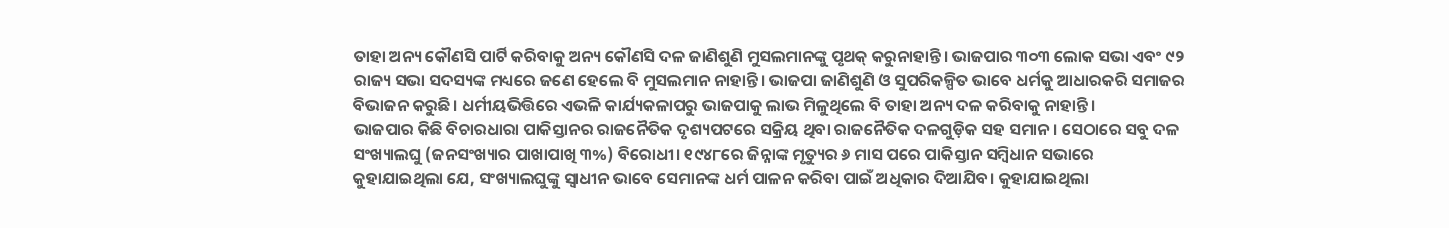ତାହା ଅନ୍ୟ କୌଣସି ପାର୍ଟି କରିବାକୁ ଅନ୍ୟ କୌଣସି ଦଳ ଜାଣିଶୁଣି ମୁସଲମାନଙ୍କୁ ପୃଥକ୍‌ କରୁନାହାନ୍ତି। ଭାଜପାର ୩୦୩ ଲୋକ ସଭା ଏବଂ ୯୨ ରାଜ୍ୟ ସଭା ସଦସ୍ୟଙ୍କ ମଧ୍ୟରେ ଜଣେ ହେଲେ ବି ମୁସଲମାନ ନାହାନ୍ତି। ଭାଜପା ଜାଣିଶୁଣି ଓ ସୁପରିକଳ୍ପିତ ଭାବେ ଧର୍ମକୁ ଆଧାରକରି ସମାଜର ବିଭାଜନ କରୁଛି। ଧର୍ମୀୟଭିତ୍ତିରେ ଏଭଳି କାର୍ଯ୍ୟକଳାପରୁ ଭାଜପାକୁ ଲାଭ ମିଳୁଥିଲେ ବି ତାହା ଅନ୍ୟ ଦଳ କରିବାକୁ ନାହାନ୍ତି।
ଭାଜପାର କିଛି ବିଚାରଧାରା ପାକିସ୍ତାନର ରାଜନୈତିକ ଦୃଶ୍ୟପଟରେ ସକ୍ରିୟ ଥିବା ରାଜନୈତିକ ଦଳଗୁଡ଼ିକ ସହ ସମାନ। ସେଠାରେ ସବୁ ଦଳ ସଂଖ୍ୟାଲଘୁ (ଜନସଂଖ୍ୟାର ପାଖାପାଖି ୩%) ବିରୋଧୀ। ୧୯୪୮ରେ ଜିନ୍ନାଙ୍କ ମୃତ୍ୟୁର ୬ ମାସ ପରେ ପାକିସ୍ତାନ ସମ୍ବିଧାନ ସଭାରେ କୁହାଯାଇଥିଲା ଯେ, ସଂଖ୍ୟାଲଘୁଙ୍କୁ ସ୍ବାଧୀନ ଭାବେ ସେମାନଙ୍କ ଧର୍ମ ପାଳନ କରିବା ପାଇଁ ଅଧିକାର ଦିଆଯିବ। କୁହାଯାଇଥିଲା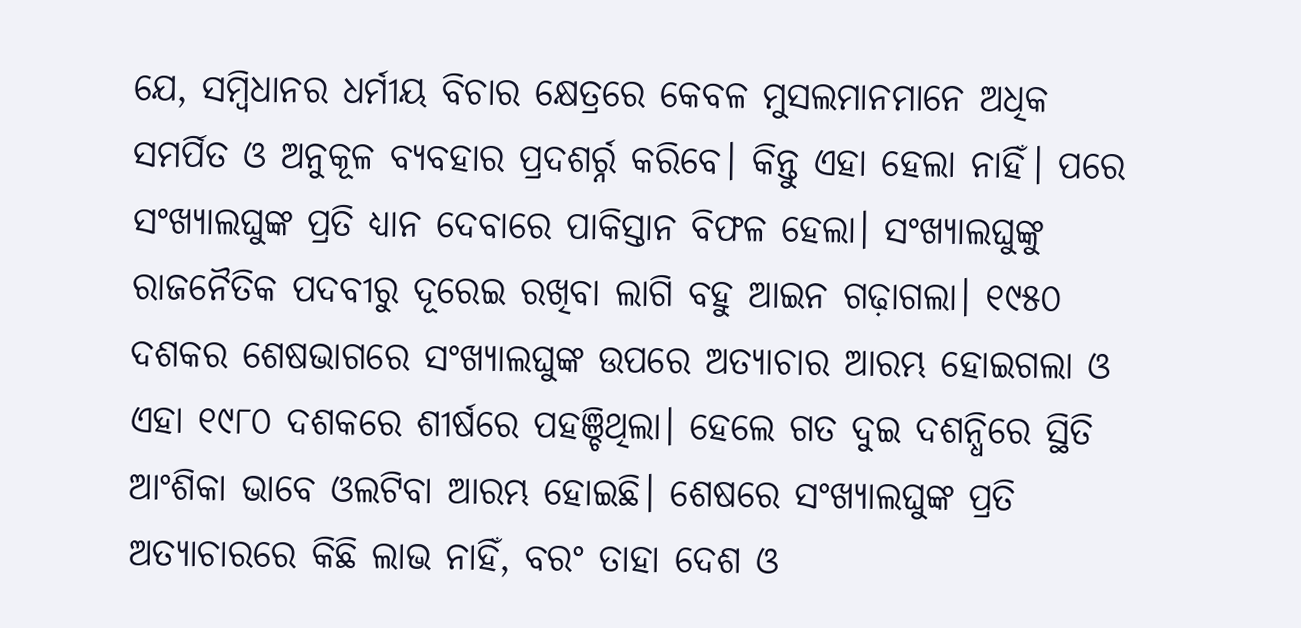ଯେ, ସମ୍ବିଧାନର ଧର୍ମୀୟ ବିଚାର କ୍ଷେତ୍ରରେ କେବଳ ମୁସଲମାନମାନେ ଅଧିକ ସମର୍ପିତ ଓ ଅନୁକୂଳ ବ୍ୟବହାର ପ୍ରଦଶର୍ର୍ନ କରିବେ। କିନ୍ତୁ ଏହା ହେଲା ନାହିଁ। ପରେ ସଂଖ୍ୟାଲଘୁଙ୍କ ପ୍ରତି ଧ୍ୟାନ ଦେବାରେ ପାକିସ୍ତାନ ବିଫଳ ହେଲା। ସଂଖ୍ୟାଲଘୁଙ୍କୁ ରାଜନୈତିକ ପଦବୀରୁ ଦୂରେଇ ରଖିବା ଲାଗି ବହୁ ଆଇନ ଗଢ଼ାଗଲା। ୧୯୫୦ ଦଶକର ଶେଷଭାଗରେ ସଂଖ୍ୟାଲଘୁଙ୍କ ଉପରେ ଅତ୍ୟାଚାର ଆରମ୍ଭ ହୋଇଗଲା ଓ ଏହା ୧୯୮୦ ଦଶକରେ ଶୀର୍ଷରେ ପହଞ୍ଚିଥିଲା। ହେଲେ ଗତ ଦୁଇ ଦଶନ୍ଧିରେ ସ୍ଥିତି ଆଂଶିକା ଭାବେ ଓଲଟିବା ଆରମ୍ଭ ହୋଇଛି। ଶେଷରେ ସଂଖ୍ୟାଲଘୁଙ୍କ ପ୍ରତି ଅତ୍ୟାଚାରରେ କିଛି ଲାଭ ନାହିଁ, ବରଂ ତାହା ଦେଶ ଓ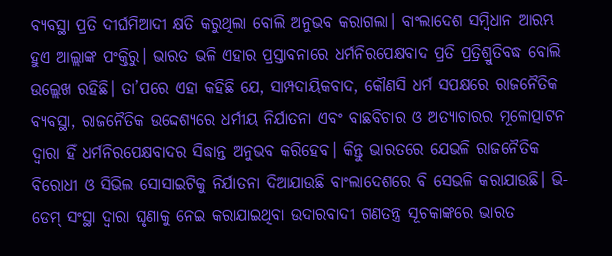ବ୍ୟବସ୍ଥା ପ୍ରତି ଦୀର୍ଘମିଆଦୀ କ୍ଷତି କରୁଥିଲା ବୋଲି ଅନୁଭବ କରାଗଲା। ବାଂଲାଦେଶ ସମ୍ବିଧାନ ଆରମ୍ଭ ହୁଏ ଆଲ୍ଲାଙ୍କ ପଂକ୍ତିରୁ। ଭାରତ ଭଳି ଏହାର ପ୍ରସ୍ତାବନାରେ ଧର୍ମନିରପେକ୍ଷବାଦ ପ୍ରତି ପ୍ରତ୍ରିଶ୍ରୁତିବଦ୍ଧ ବୋଲି ଉଲ୍ଲେଖ ରହିଛି। ତା’ପରେ ଏହା କହିଛି ଯେ, ସାମ୍ପଦାୟିକବାଦ, କୌଣସି ଧର୍ମ ସପକ୍ଷରେ ରାଜନୈତିକ ବ୍ୟବସ୍ଥା, ରାଜନୈତିକ ଉଦ୍ଦେଶ୍ୟରେ ଧର୍ମୀୟ ନିର୍ଯାତନା ଏବଂ ବାଛବିଚାର ଓ ଅତ୍ୟାଚାରର ମୂଳୋତ୍ପାଟନ ଦ୍ୱାରା ହିଁ ଧର୍ମନିରପେକ୍ଷବାଦର ସିଦ୍ଧାନ୍ତ ଅନୁଭବ କରିହେବ। କିନ୍ତୁ ଭାରତରେ ଯେଭଳି ରାଜନୈତିକ ବିରୋଧୀ ଓ ସିଭିଲ ସୋସାଇଟିକୁ ନିର୍ଯାତନା ଦିଆଯାଉଛି ବାଂଲାଦେଶରେ ବି ସେଭଳି କରାଯାଉଛି। ଭି-ଡେମ୍‌ ସଂସ୍ଥା ଦ୍ୱାରା ଘୃଣାକୁ ନେଇ କରାଯାଇଥିବା ଉଦାରବାଦୀ ଗଣତନ୍ତ୍ର ସୂଚକାଙ୍କରେ ଭାରତ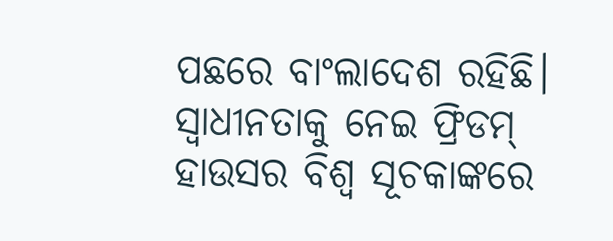ପଛରେ ବାଂଲାଦେଶ ରହିଛି। ସ୍ବାଧୀନତାକୁ ନେଇ ଫ୍ରିଡମ୍‌ ହାଉସର ବିଶ୍ୱ ସୂଚକାଙ୍କରେ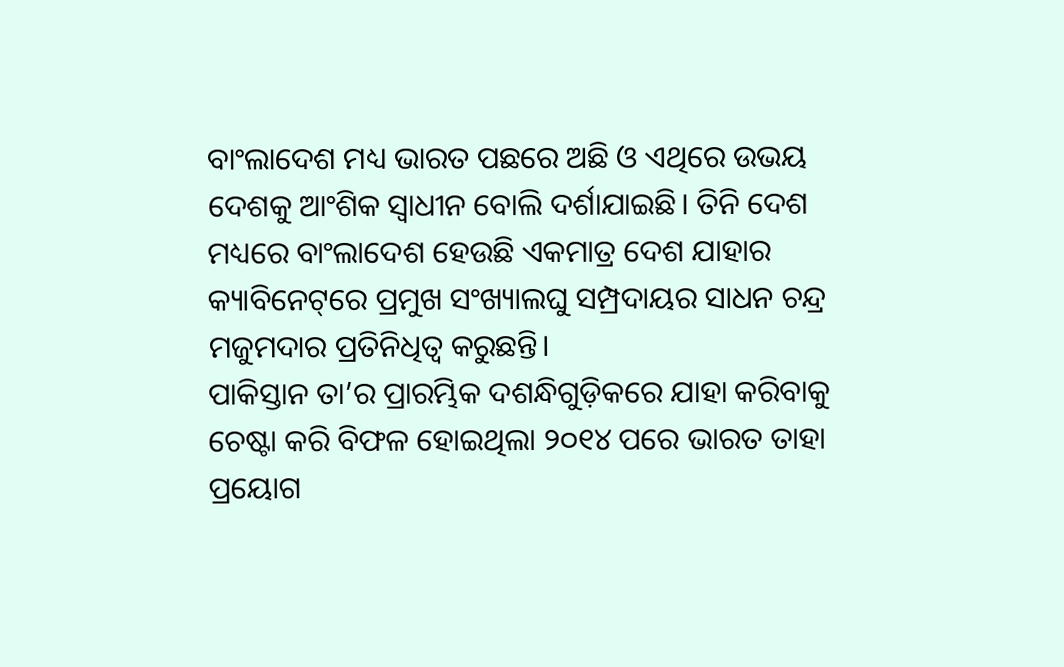ବାଂଲାଦେଶ ମଧ୍ୟ ଭାରତ ପଛରେ ଅଛି ଓ ଏଥିରେ ଉଭୟ ଦେଶକୁ ଆଂଶିକ ସ୍ବାଧୀନ ବୋଲି ଦର୍ଶାଯାଇଛି। ତିନି ଦେଶ ମଧ୍ୟରେ ବାଂଲାଦେଶ ହେଉଛି ଏକମାତ୍ର ଦେଶ ଯାହାର କ୍ୟାବିନେଟ୍‌ରେ ପ୍ରମୁଖ ସଂଖ୍ୟାଲଘୁ ସମ୍ପ୍ରଦାୟର ସାଧନ ଚନ୍ଦ୍ର ମଜୁମଦାର ପ୍ରତିନିଧିତ୍ୱ କରୁଛନ୍ତି।
ପାକିସ୍ତାନ ତା’ର ପ୍ରାରମ୍ଭିକ ଦଶନ୍ଧିଗୁଡ଼ିକରେ ଯାହା କରିବାକୁ ଚେଷ୍ଟା କରି ବିଫଳ ହୋଇଥିଲା ୨୦୧୪ ପରେ ଭାରତ ତାହା ପ୍ରୟୋଗ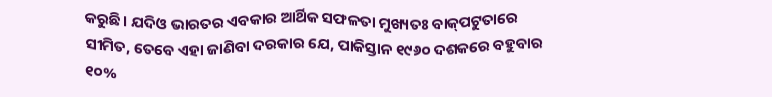କରୁଛି। ଯଦିଓ ଭାରତର ଏବକାର ଆର୍ଥିକ ସଫଳତା ମୁଖ୍ୟତଃ ବାକ୍‌ପଟୁତାରେ ସୀମିତ, ତେବେ ଏହା ଜାଣିବା ଦରକାର ଯେ, ପାକିସ୍ତାନ ୧୯୬୦ ଦଶକରେ ବହୁବାର ୧୦%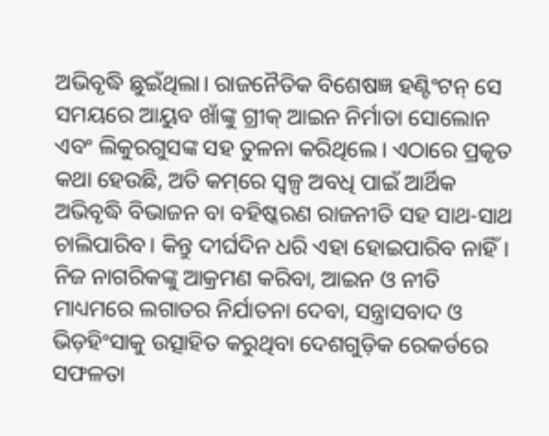ଅଭିବୃଦ୍ଧି ଛୁଇଁଥିଲା। ରାଜନୈତିକ ବିଶେଷଜ୍ଞ ହଣ୍ଟିଂଟନ୍‌ ସେ ସମୟରେ ଆୟୁବ ଖାଁଙ୍କୁ ଗ୍ରୀକ୍‌ ଆଇନ ନିର୍ମାତା ସୋଲୋନ ଏବଂ ଲିକୁରଗୁସଙ୍କ ସହ ତୁଳନା କରିଥିଲେ। ଏଠାରେ ପ୍ରକୃତ କଥା ହେଉଛି, ଅତି କମ୍‌ରେ ସ୍ବଳ୍ପ ଅବଧି ପାଇଁ ଆର୍ଥିକ ଅଭିବୃଦ୍ଧି ବିଭାଜନ ବା ବହିଷ୍କରଣ ରାଜନୀତି ସହ ସାଥ-ସାଥ ଚାଲିପାରିବ। କିନ୍ତୁ ଦୀର୍ଘଦିନ ଧରି ଏହା ହୋଇପାରିବ ନାହିଁ। ନିଜ ନାଗରିକଙ୍କୁ ଆକ୍ରମଣ କରିବା, ଆଇନ ଓ ନୀତି ମାଧ୍ୟମରେ ଲଗାତର ନିର୍ଯାତନା ଦେବା, ସନ୍ତ୍ରାସବାଦ ଓ ଭିଡ଼ହିଂସାକୁ ଉତ୍ସାହିତ କରୁଥିବା ଦେଶଗୁଡ଼ିକ ରେକର୍ଡରେ ସଫଳତା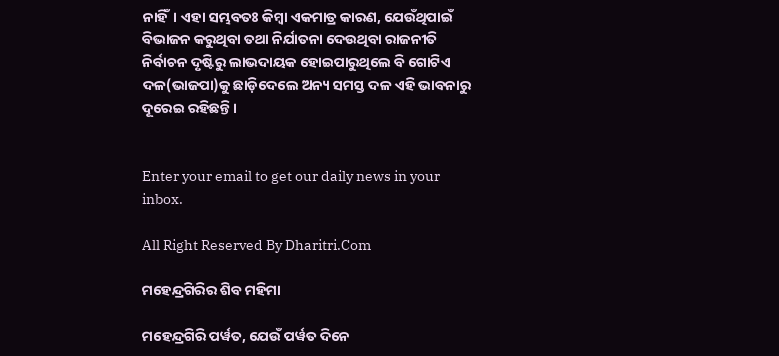ନାହିଁ। ଏହା ସମ୍ଭବତଃ କିମ୍ବା ଏକମାତ୍ର କାରଣ, ଯେଉଁଥିପାଇଁ ବିଭାଜନ କରୁଥିବା ତଥା ନିର୍ଯାତନା ଦେଉଥିବା ରାଜନୀତି ନିର୍ବାଚନ ଦୃଷ୍ଟିରୁ ଲାଭଦାୟକ ହୋଇପାରୁଥିଲେ ବି ଗୋଟିଏ ଦଳ(ଭାଜପା)କୁ ଛାଡ଼ିଦେଲେ ଅନ୍ୟ ସମସ୍ତ ଦଳ ଏହି ଭାବନାରୁ ଦୂରେଇ ରହିଛନ୍ତି।


Enter your email to get our daily news in your inbox.

All Right Reserved By Dharitri.Com

ମହେନ୍ଦ୍ରଗିରିର ଶିବ ମହିମା

ମହେନ୍ଦ୍ରଗିରି ପର୍ୱତ, ଯେଉଁ ପର୍ୱତ ଦିନେ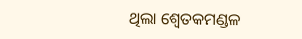ଥିଲା ଶ୍ୱେତକମଣ୍ଡଳ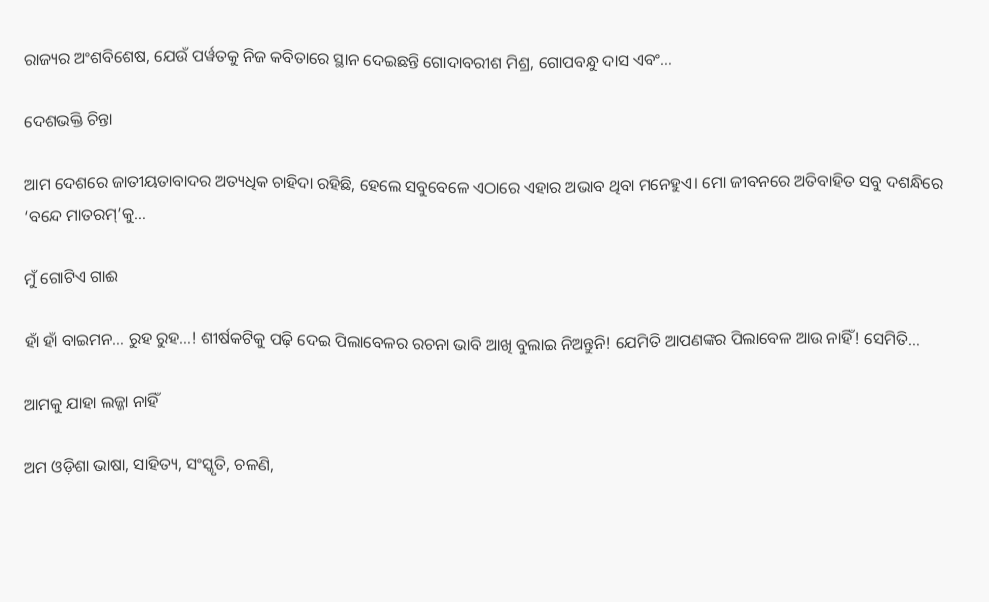ରାଜ୍ୟର ଅଂଶବିଶେଷ, ଯେଉଁ ପର୍ୱତକୁ ନିଜ କବିତାରେ ସ୍ଥାନ ଦେଇଛନ୍ତି ଗୋଦାବରୀଶ ମିଶ୍ର, ଗୋପବନ୍ଧୁ ଦାସ ଏବଂ…

ଦେଶଭକ୍ତି ଚିନ୍ତା

ଆମ ଦେଶରେ ଜାତୀୟତାବାଦର ଅତ୍ୟଧିକ ଚାହିଦା ରହିଛି, ହେଲେ ସବୁବେଳେ ଏଠାରେ ଏହାର ଅଭାବ ଥିବା ମନେହୁଏ। ମୋ ଜୀବନରେ ଅତିବାହିତ ସବୁ ଦଶନ୍ଧିରେ ‘ବନ୍ଦେ ମାତରମ୍‌’କୁ…

ମୁଁ ଗୋଟିଏ ଗାଈ

ହାଁ ହାଁ ବାଇମନ… ରୁହ ରୁହ…! ଶୀର୍ଷକଟିକୁ ପଢ଼ି ଦେଇ ପିଲାବେଳର ରଚନା ଭାବି ଆଖି ବୁଲାଇ ନିଅନ୍ତୁନି! ଯେମିତି ଆପଣଙ୍କର ପିଲାବେଳ ଆଉ ନାହିଁ! ସେମିତି…

ଆମକୁ ଯାହା ଲଜ୍ଜା ନାହିଁ

ଅମ ଓଡ଼ିଶା ଭାଷା, ସାହିତ୍ୟ, ସଂସ୍କୃତି, ଚଳଣି,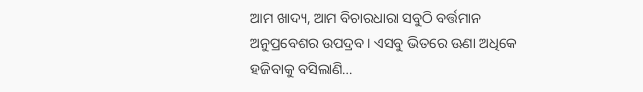ଆମ ଖାଦ୍ୟ, ଆମ ବିଚାରଧାରା ସବୁଠି ବର୍ତ୍ତମାନ ଅନୁପ୍ରବେଶର ଉପଦ୍ରବ। ଏସବୁ ଭିତରେ ଊଣା ଅଧିକେ ହଜିବାକୁ ବସିଲାଣି…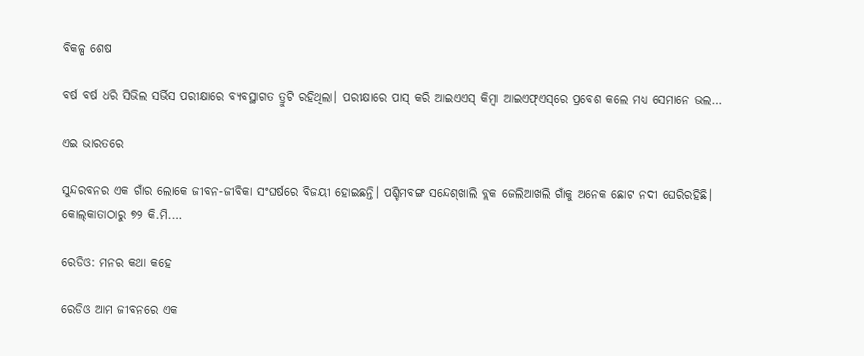ବିକଳ୍ପ ଶେଷ

ବର୍ଷ ବର୍ଷ ଧରି ସିଭିଲ ସର୍ଭିସ ପରୀକ୍ଷାରେ ବ୍ୟବସ୍ଥାଗତ ତ୍ରୁଟି ରହିଥିଲା। ପରୀକ୍ଷାରେ ପାସ୍‌ କରି ଆଇଏଏସ୍‌ କିମ୍ବା ଆଇଏଫ୍‌ଏସ୍‌ରେ ପ୍ରବେଶ କଲେ ମଧ୍ୟ ସେମାନେ ଭଲ…

ଏଇ ଭାରତରେ

ସୁନ୍ଦରବନର ଏକ ଗାଁର ଲୋକେ ଜୀବନ-ଜୀବିକା ସଂଘର୍ଷରେ ବିଜୟୀ ହୋଇଛନ୍ତି। ପଶ୍ଚିମବଙ୍ଗ ସନ୍ଦେଶ୍‌ଖାଲି ବ୍ଲକ ଜେଲିଆଖଲି ଗାଁକୁ ଅନେକ ଛୋଟ ନଦୀ ଘେରିରହିଛି। କୋଲ୍‌କାତାଠାରୁ ୭୨ କି.ମି.…

ରେଡିଓ: ମନର କଥା କହେ

ରେଡିଓ ଆମ ଜୀବନରେ ଏକ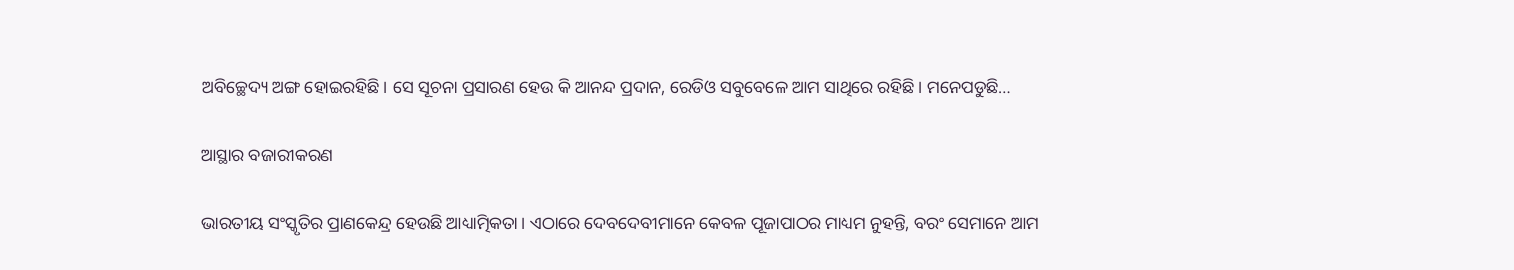ଅବିଚ୍ଛେଦ୍ୟ ଅଙ୍ଗ ହୋଇରହିଛି। ସେ ସୂଚନା ପ୍ରସାରଣ ହେଉ କି ଆନନ୍ଦ ପ୍ରଦାନ, ରେଡିଓ ସବୁବେଳେ ଆମ ସାଥିରେ ରହିଛି। ମନେପଡୁଛି…

ଆସ୍ଥାର ବଜାରୀକରଣ

ଭାରତୀୟ ସଂସ୍କୃତିର ପ୍ରାଣକେନ୍ଦ୍ର ହେଉଛି ଆଧ୍ୟାତ୍ମିକତା। ଏଠାରେ ଦେବଦେବୀମାନେ କେବଳ ପୂଜାପାଠର ମାଧ୍ୟମ ନୁହନ୍ତି, ବରଂ ସେମାନେ ଆମ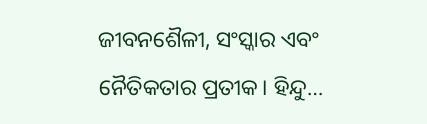ଜୀବନଶୈଳୀ, ସଂସ୍କାର ଏବଂ ନୈତିକତାର ପ୍ରତୀକ। ହିନ୍ଦୁ…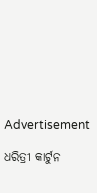Advertisement

ଧରିତ୍ରୀ କାର୍ଟୁନ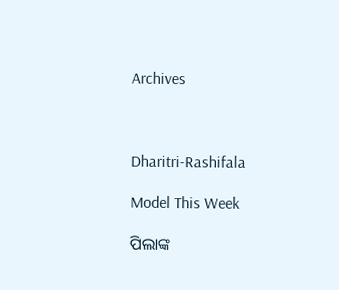Archives



Dharitri-Rashifala

Model This Week

ପିଲାଙ୍କ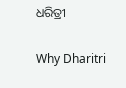ଧରିତ୍ରୀ

Why Dharitri